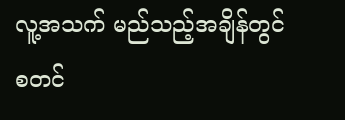လူ့အသက် မည်သည့်အချိန်တွင် စတင်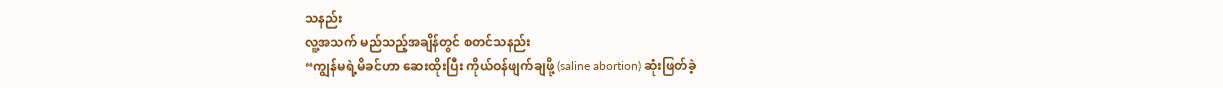သနည်း
လူ့အသက် မည်သည့်အချိန်တွင် စတင်သနည်း
“ကျွန်မရဲ့မိခင်ဟာ ဆေးထိုးပြီး ကိုယ်ဝန်ဖျက်ချဖို့ (saline abortion) ဆုံးဖြတ်ခဲ့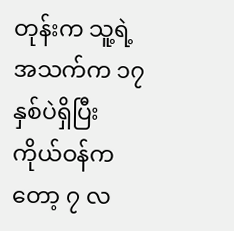တုန်းက သူ့ရဲ့အသက်က ၁၇ နှစ်ပဲရှိပြီး ကိုယ်ဝန်ကတော့ ၇ လ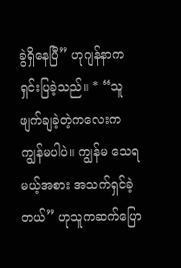ခွဲရှိနေပြီ” ဟုဂျန်နာက ရှင်းပြခဲ့သည်။ * “သူဖျက်ချခဲ့တဲ့ကလေးက ကျွန်မပါပဲ။ ကျွန်မ သေရမယ့်အစား အသက်ရှင်ခဲ့တယ်” ဟုသူကဆက်ပြော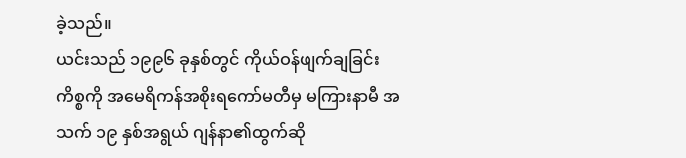ခဲ့သည်။
ယင်းသည် ၁၉၉၆ ခုနှစ်တွင် ကိုယ်ဝန်ဖျက်ချခြင်းကိစ္စကို အမေရိကန်အစိုးရကော်မတီမှ မကြားနာမီ အသက် ၁၉ နှစ်အရွယ် ဂျန်နာ၏ထွက်ဆို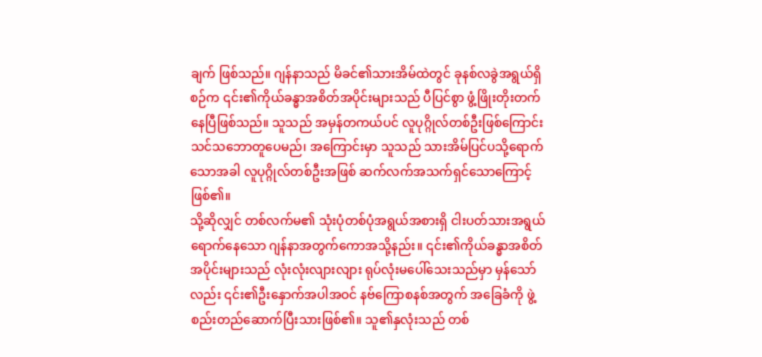ချက် ဖြစ်သည်။ ဂျန်နာသည် မိခင်၏သားအိမ်ထဲတွင် ခုနစ်လခွဲအရွယ်ရှိစဉ်က ၎င်း၏ကိုယ်ခန္ဓာအစိတ်အပိုင်းများသည် ပီပြင်စွာ ဖွံ့ဖြိုးတိုးတက်နေပြီဖြစ်သည်။ သူသည် အမှန်တကယ်ပင် လူပုဂ္ဂိုလ်တစ်ဦးဖြစ်ကြောင်း သင်သဘောတူပေမည်၊ အကြောင်းမှာ သူသည် သားအိမ်ပြင်ပသို့ရောက်သောအခါ လူပုဂ္ဂိုလ်တစ်ဦးအဖြစ် ဆက်လက်အသက်ရှင်သောကြောင့်ဖြစ်၏။
သို့ဆိုလျှင် တစ်လက်မ၏ သုံးပုံတစ်ပုံအရွယ်အစားရှိ ငါးပတ်သားအရွယ်ရောက်နေသော ဂျန်နာအတွက်ကောအသို့နည်း။ ၎င်း၏ကိုယ်ခန္ဓာအစိတ်အပိုင်းများသည် လုံးလုံးလျားလျား ရုပ်လုံးမပေါ်သေးသည်မှာ မှန်သော်လည်း ၎င်း၏ဦးနှောက်အပါအဝင် နဗ်ကြောစနစ်အတွက် အခြေခံကို ဖွဲ့စည်းတည်ဆောက်ပြီးသားဖြစ်၏။ သူ၏နှလုံးသည် တစ်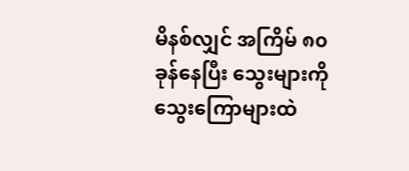မိနစ်လျှင် အကြိမ် ၈၀ ခုန်နေပြီး သွေးများကို သွေးကြောများထဲ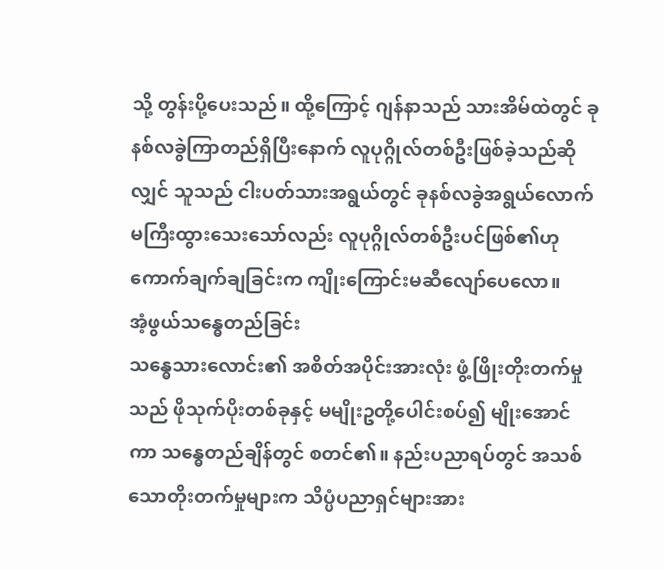သို့ တွန်းပို့ပေးသည်။ ထို့ကြောင့် ဂျန်နာသည် သားအိမ်ထဲတွင် ခုနစ်လခွဲကြာတည်ရှိပြီးနောက် လူပုဂ္ဂိုလ်တစ်ဦးဖြစ်ခဲ့သည်ဆိုလျှင် သူသည် ငါးပတ်သားအရွယ်တွင် ခုနစ်လခွဲအရွယ်လောက် မကြီးထွားသေးသော်လည်း လူပုဂ္ဂိုလ်တစ်ဦးပင်ဖြစ်၏ဟု ကောက်ချက်ချခြင်းက ကျိုးကြောင်းမဆီလျော်ပေလော။
အံ့ဖွယ်သန္ဓေတည်ခြင်း
သန္ဓေသားလောင်း၏ အစိတ်အပိုင်းအားလုံး ဖွံ့ဖြိုးတိုးတက်မှုသည် ဖိုသုက်ပိုးတစ်ခုနှင့် မမျိုးဥတို့ပေါင်းစပ်၍ မျိုးအောင်ကာ သန္ဓေတည်ချိန်တွင် စတင်၏။ နည်းပညာရပ်တွင် အသစ်သောတိုးတက်မှုများက သိပ္ပံပညာရှင်များအား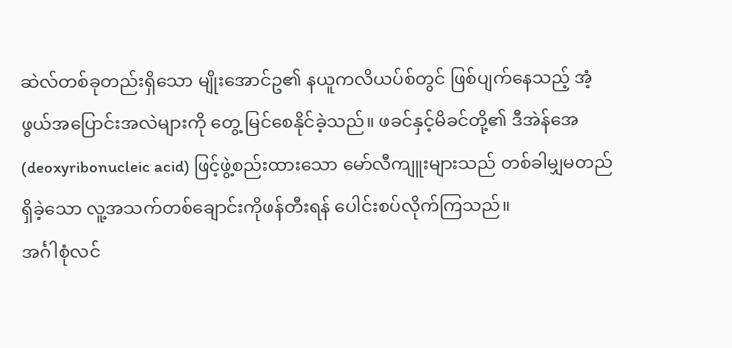ဆဲလ်တစ်ခုတည်းရှိသော မျိုးအောင်ဥ၏ နယူကလိယပ်စ်တွင် ဖြစ်ပျက်နေသည့် အံ့ဖွယ်အပြောင်းအလဲများကို တွေ့ မြင်စေနိုင်ခဲ့သည်။ ဖခင်နှင့်မိခင်တို့၏ ဒီအဲန်အေ (deoxyribonucleic acid) ဖြင့်ဖွဲ့စည်းထားသော မော်လီကျူးများသည် တစ်ခါမျှမတည်ရှိခဲ့သော လူ့အသက်တစ်ချောင်းကိုဖန်တီးရန် ပေါင်းစပ်လိုက်ကြသည်။
အင်္ဂါစုံလင်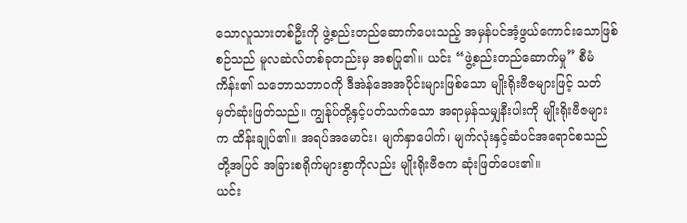သောလူသားတစ်ဦးကို ဖွဲ့စည်းတည်ဆောက်ပေးသည့် အမှန်ပင်အံ့ဖွယ်ကောင်းသောဖြစ်စဉ်သည် မူလဆဲလ်တစ်ခုတည်းမှ အစပြု၏။ ယင်း “ဖွဲ့စည်းတည်ဆောက်မှု” စီမံကိန်း၏ သဘောသဘာဝကို ဒီအဲန်အေအပိုင်းများဖြစ်သော မျိုးရိုးဗီဇများဖြင့် သတ်မှတ်ဆုံးဖြတ်သည်။ ကျွန်ုပ်တို့နှင့်ပတ်သက်သော အရာမှန်သမျှနီးပါးကို မျိုးရိုးဗီဇများက ထိန်းချုပ်၏။ အရပ်အမောင်း၊ မျက်နှာပေါက်၊ မျက်လုံးနှင့်ဆံပင်အရောင်စသည်တို့အပြင် အခြားစရိုက်များစွာကိုလည်း မျိုးရိုးဗီဇက ဆုံးဖြတ်ပေး၏။
ယင်း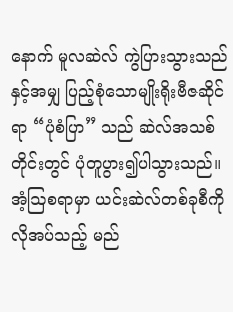နောက် မူလဆဲလ် ကွဲပြားသွားသည်နှင့်အမျှ ပြည့်စုံသောမျိုးရိုးဗီဇဆိုင်ရာ “ပုံစံပြာ” သည် ဆဲလ်အသစ်တိုင်းတွင် ပုံတူပွား၍ပါသွားသည်။ အံ့ဩစရာမှာ ယင်းဆဲလ်တစ်ခုစီကို လိုအပ်သည့် မည်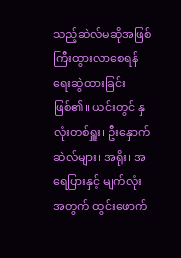သည့်ဆဲလ်မဆိုအဖြစ် ကြီးထွားလာစေရန် ရေးဆွဲထားခြင်းဖြစ်၏။ ယင်းတွင် နှလုံးတစ်ရှူး၊ ဦးနှောက်ဆဲလ်များ၊ အရိုး၊ အရေပြားနှင့် မျက်လုံးအတွက် ထွင်းဖောက်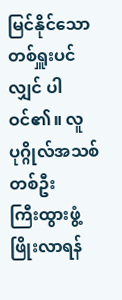မြင်နိုင်သောတစ်ရှူးပင်လျှင် ပါဝင်၏။ လူပုဂ္ဂိုလ်အသစ်တစ်ဦး
ကြီးထွားဖွံ့ဖြိုးလာရန်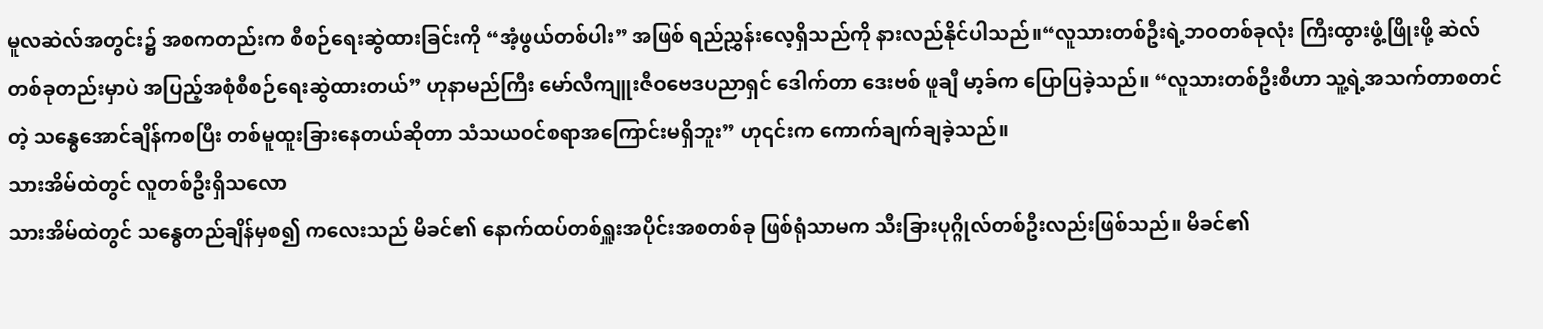မူလဆဲလ်အတွင်း၌ အစကတည်းက စီစဉ်ရေးဆွဲထားခြင်းကို “အံ့ဖွယ်တစ်ပါး” အဖြစ် ရည်ညွှန်းလေ့ရှိသည်ကို နားလည်နိုင်ပါသည်။“လူသားတစ်ဦးရဲ့ဘဝတစ်ခုလုံး ကြီးထွားဖွံ့ဖြိုးဖို့ ဆဲလ်တစ်ခုတည်းမှာပဲ အပြည့်အစုံစီစဉ်ရေးဆွဲထားတယ်” ဟုနာမည်ကြီး မော်လီကျူးဇီဝဗေဒပညာရှင် ဒေါက်တာ ဒေးဗစ် ဖူချီ မာ့ခ်က ပြောပြခဲ့သည်။ “လူသားတစ်ဦးစီဟာ သူ့ရဲ့အသက်တာစတင်တဲ့ သန္ဓေအောင်ချိန်ကစပြီး တစ်မူထူးခြားနေတယ်ဆိုတာ သံသယဝင်စရာအကြောင်းမရှိဘူး” ဟု၎င်းက ကောက်ချက်ချခဲ့သည်။
သားအိမ်ထဲတွင် လူတစ်ဦးရှိသလော
သားအိမ်ထဲတွင် သန္ဓေတည်ချိန်မှစ၍ ကလေးသည် မိခင်၏ နောက်ထပ်တစ်ရှူးအပိုင်းအစတစ်ခု ဖြစ်ရုံသာမက သီးခြားပုဂ္ဂိုလ်တစ်ဦးလည်းဖြစ်သည်။ မိခင်၏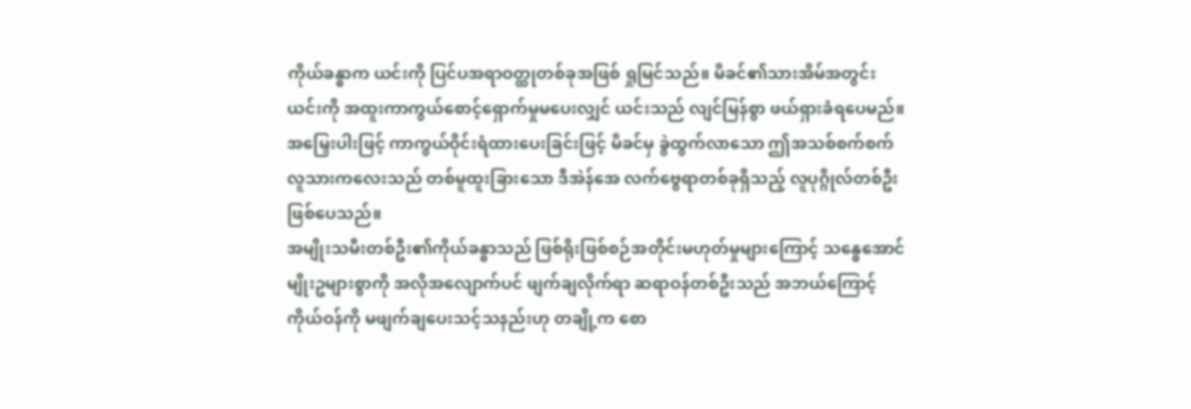ကိုယ်ခန္ဓာက ယင်းကို ပြင်ပအရာဝတ္ထုတစ်ခုအဖြစ် ရှုမြင်သည်။ မိခင်၏သားအိမ်အတွင်း ယင်းကို အထူးကာကွယ်စောင့်ရှောက်မှုမပေးလျှင် ယင်းသည် လျင်မြန်စွာ ဖယ်ရှားခံရပေမည်။ အမြှေးပါးဖြင့် ကာကွယ်ဝိုင်းရံထားပေးခြင်းဖြင့် မိခင်မှ ခွဲထွက်လာသော ဤအသစ်စက်စက် လူသားကလေးသည် တစ်မူထူးခြားသော ဒီအဲန်အေ လက်ဗွေရာတစ်ခုရှိသည့် လူပုဂ္ဂိုလ်တစ်ဦးဖြစ်ပေသည်။
အမျိုးသမီးတစ်ဦး၏ကိုယ်ခန္ဓာသည် ဖြစ်ရိုးဖြစ်စဉ်အတိုင်းမဟုတ်မှုများကြောင့် သန္ဓေအောင်မျိုးဥများစွာကို အလိုအလျောက်ပင် ဖျက်ချလိုက်ရာ ဆရာဝန်တစ်ဦးသည် အဘယ်ကြောင့် ကိုယ်ဝန်ကို မဖျက်ချပေးသင့်သနည်းဟု တချို့က စော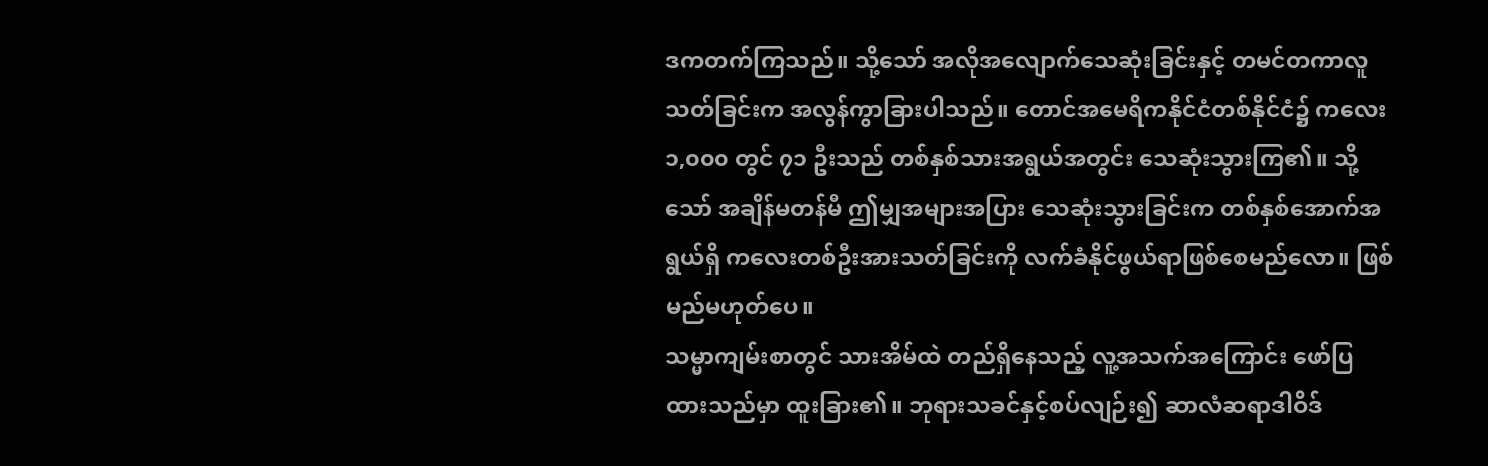ဒကတက်ကြသည်။ သို့သော် အလိုအလျောက်သေဆုံးခြင်းနှင့် တမင်တကာလူသတ်ခြင်းက အလွန်ကွာခြားပါသည်။ တောင်အမေရိကနိုင်ငံတစ်နိုင်ငံ၌ ကလေး ၁,၀၀၀ တွင် ၇၁ ဦးသည် တစ်နှစ်သားအရွယ်အတွင်း သေဆုံးသွားကြ၏။ သို့သော် အချိန်မတန်မီ ဤမျှအများအပြား သေဆုံးသွားခြင်းက တစ်နှစ်အောက်အရွယ်ရှိ ကလေးတစ်ဦးအားသတ်ခြင်းကို လက်ခံနိုင်ဖွယ်ရာဖြစ်စေမည်လော။ ဖြစ်မည်မဟုတ်ပေ။
သမ္မာကျမ်းစာတွင် သားအိမ်ထဲ တည်ရှိနေသည့် လူ့အသက်အကြောင်း ဖော်ပြထားသည်မှာ ထူးခြား၏။ ဘုရားသခင်နှင့်စပ်လျဉ်း၍ ဆာလံဆရာဒါဝိဒ်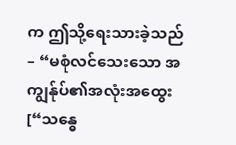က ဤသို့ရေးသားခဲ့သည်– “မစုံလင်သေးသော အကျွန်ုပ်၏အလုံးအထွေး [“သန္ဓေ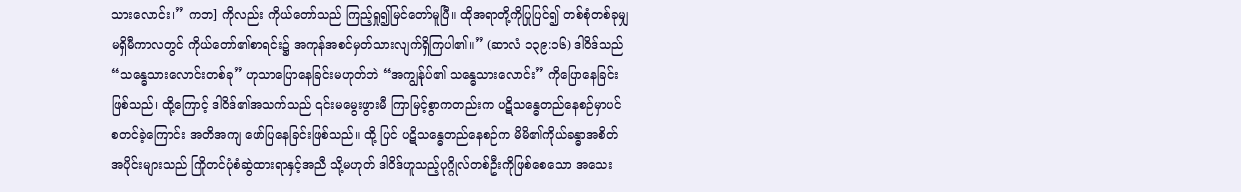သားလောင်း၊” ကဘ] ကိုလည်း ကိုယ်တော်သည် ကြည့်ရှု၍မြင်တော်မူပြီ။ ထိုအရာတို့ကိုပြုပြင်၍ တစ်စုံတစ်ခုမျှမရှိမီကာလတွင် ကိုယ်တော်၏စာရင်း၌ အကုန်အစင်မှတ်သားလျက်ရှိကြပါ၏။” (ဆာလံ ၁၃၉:၁၆) ဒါဝိဒ်သည် “သန္ဓေသားလောင်းတစ်ခု” ဟုသာပြောနေခြင်းမဟုတ်ဘဲ “အကျွန်ုပ်၏ သန္ဓေသားလောင်း” ကိုပြောနေခြင်းဖြစ်သည်၊ ထို့ကြောင့် ဒါဝိဒ်၏အသက်သည် ၎င်းမမွေးဖွားမီ ကြာမြင့်စွာကတည်းက ပဋိသန္ဓေတည်နေစဉ်မှာပင် စတင်ခဲ့ကြောင်း အတိအကျ ဖော်ပြနေခြင်းဖြစ်သည်။ ထို့ ပြင် ပဋိသန္ဓေတည်နေစဉ်က မိမိ၏ကိုယ်ခန္ဓာအစိတ်အပိုင်းများသည် ကြိုတင်ပုံစံဆွဲထားရာနှင့်အညီ သို့မဟုတ် ဒါဝိဒ်ဟူသည့်ပုဂ္ဂိုလ်တစ်ဦးကိုဖြစ်စေသော အသေး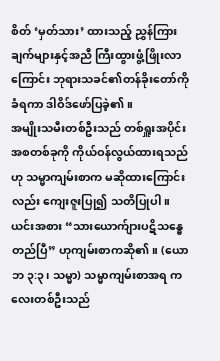စိတ် ‘မှတ်သား’ ထားသည့် ညွှန်ကြားချက်များနှင့်အညီ ကြီးထွားဖွံ့ဖြိုးလာကြောင်း ဘုရားသခင်၏တန်ခိုးတော်ကိုခံရကာ ဒါဝိဒ်ဖော်ပြခဲ့၏။
အမျိုးသမီးတစ်ဦးသည် တစ်ရှူးအပိုင်းအစတစ်ခုကို ကိုယ်ဝန်လွယ်ထားရသည်ဟု သမ္မာကျမ်းစာက မဆိုထားကြောင်းလည်း ကျေးဇူးပြု၍ သတိပြုပါ။ ယင်းအစား “သားယောက်ျားပဋိသန္ဓေတည်ပြီ” ဟုကျမ်းစာကဆို၏။ (ယောဘ ၃:၃၊ သမ္မာ) သမ္မာကျမ်းစာအရ ကလေးတစ်ဦးသည်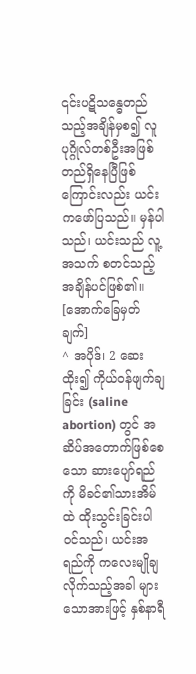၎င်းပဋိသန္ဓေတည်သည့်အချိန်မှစ၍ လူပုဂ္ဂိုလ်တစ်ဦးအဖြစ် တည်ရှိနေပြီဖြစ်ကြောင်းလည်း ယင်းကဖော်ပြသည်။ မှန်ပါသည်၊ ယင်းသည် လူ့အသက် စတင်သည့်အချိန်ပင်ဖြစ်၏။
[အောက်ခြေမှတ်ချက်]
^ အပိုဒ်၊ 2 ဆေးထိုး၍ ကိုယ်ဝန်ဖျက်ချခြင်း (saline abortion) တွင် အဆိပ်အတောက်ဖြစ်စေသော ဆားပျော်ရည်ကို မိခင်၏သားအိမ်ထဲ ထိုးသွင်းခြင်းပါဝင်သည်၊ ယင်းအရည်ကို ကလေးမျိုချလိုက်သည့်အခါ များသောအားဖြင့် နှစ်နာရီ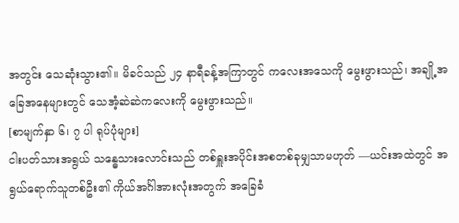အတွင်း သေဆုံးသွား၏။ မိခင်သည် ၂၄ နာရီခန့်အကြာတွင် ကလေးအသေကို မွေးဖွားသည်၊ အချို့အခြေအနေများတွင် သေအံ့ဆဲဆဲကလေးကို မွေးဖွားသည်။
[စာမျက်နှာ ၆၊ ၇ ပါ ရုပ်ပုံများ]
ငါးပတ်သားအရွယ် သန္ဓေသားလောင်းသည် တစ်ရှူးအပိုင်းအစတစ်ခုမျှသာမဟုတ် —ယင်းအထဲတွင် အရွယ်ရောက်သူတစ်ဦး၏ ကိုယ်အင်္ဂါအားလုံးအတွက် အခြေခံ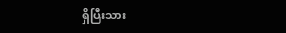ရှိပြီးသား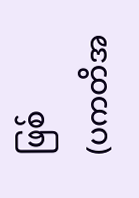ဖြစ်
(ပကတိအ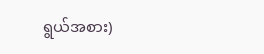ရွယ်အစား)